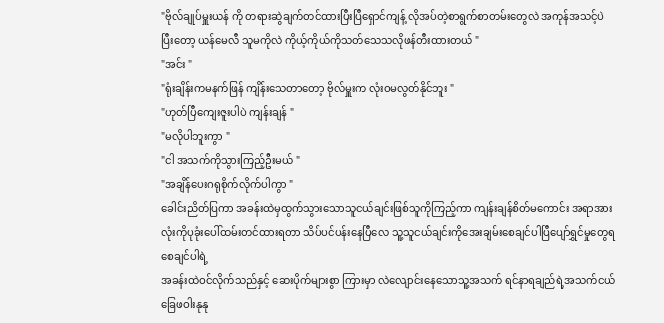"ဗိုလ်ချုပ်မှူးယန် ကို တရားဆွဲချက်တင်ထားပြီးပြီရှောင်ကျန့် လိုအပ်တဲ့စာရွက်စာတမ်းတွေလဲ အကုန်အသင့်ပဲ ပြီးတော့ ယန်မေလီ သူမကိုလဲ ကိုယ့်ကိုယ်ကိုသတ်သေသလိုဖန်တီးထားတယ် "
"အင်း "
"ရုံးချိန်းကမနက်ဖြန် ကျိန်းသေတာတော့ ဗိုလ်မှူးက လုံးဝမလွတ်နိုင်ဘူး "
"ဟုတ်ပြီကျေးဇူးပါပဲ ကျန်းချန် "
"မလိုပါဘူးကွာ "
"ငါ အသက်ကိုသွားကြည့်ဦးမယ် "
"အချိန်ပေးဂရုစိုက်လိုက်ပါကွာ "
ခေါင်းညိတ်ပြကာ အခန်းထဲမှထွက်သွားသောသူငယ်ချင်းဖြစ်သူကိုကြည့်ကာ ကျန်းချန်စိတ်မကောင်း အရာအားလုံးကိုပုခုံးပေါ်ထမ်းတင်ထားရတာ သိပ်ပင်ပန်းနေပြီလေ သူ့သူငယ်ချင်းကိုအေးချမ်းစေချင်ပါပြီပျော်ရွှင်မှုတွေရစေချင်ပါရဲ့
အခန်းထဲဝင်လိုက်သည်နှင့် ဆေးပိုက်များစွာ ကြားမှာ လဲလျောင်းနေသောသူ့အသက် ရင်နာရချည်ရဲ့အသက်ငယ် ခြေဖဝါးနုနု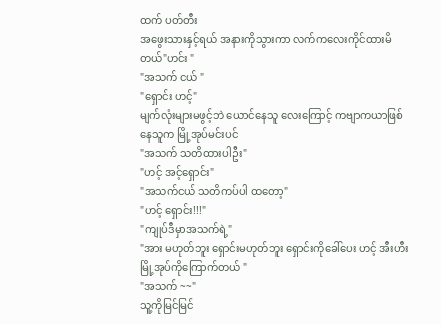ထက် ပတ်တီး
အဖွေးသားနှင့်ရယ် အနားကိုသွားကာ လက်ကလေးကိုင်ထားမိတယ်"ဟင်း "
"အသက် ငယ် "
"ရှောင်း ဟင့်"
မျက်လုံးများမဖွင့်ဘဲ ယောင်နေသူ လေးကြောင့် ကဗျာကယာဖြစ်နေသူက မြို့အုပ်မင်းပင်
"အသက် သတိထားပါဦး"
"ဟင့် အင့်ရှောင်း"
"အသက်ငယ် သတိကပ်ပါ ထတော့"
"ဟင့် ရှောင်း!!!"
"ကျုပ်ဒီမှာအသက်ရဲ့"
"အား မဟုတ်ဘူး ရှောင်းမဟုတ်ဘူး ရှောင်းကိုခေါ်ပေး ဟင့် အီးဟီး မြို့အုပ်ကိုကြောက်တယ် "
"အသက် ~~"
သူ့ကိုမြင်မြင်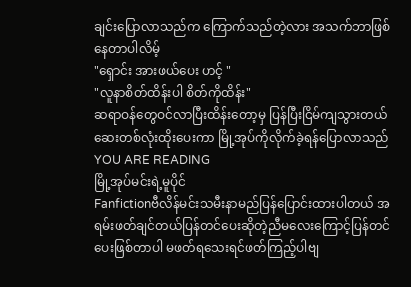ချင်းပြောလာသည်က ကြောက်သည်တဲ့လား အသက်ဘာဖြစ်နေတာပါလိမ့်
"ရှောင်း အားဖယ်ပေး ဟင့် "
"လူနာစိတ်ထိန်းပါ စိတ်ကိုထိန်း"
ဆရာဝန်တွေဝင်လာပြီးထိန်းတော့မှ ပြန်ပြီးငြိမ်ကျသွားတယ်ဆေးတစ်လုံးထိုးပေးကာ မြို့အုပ်ကိုလိုက်ခဲ့ရန်ပြောလာသည်
YOU ARE READING
မြို့အုပ်မင်းရဲ့မူပိုင်
Fanfictionဗီလိန်မင်းသမီးနာမည်ပြန်ပြောင်းထားပါတယ် အရမ်းဖတ်ချင်တယ်ပြန်တင်ပေးဆိုတဲ့ညီမလေးကြောင့်ပြန်တင်ပေးဖြစ်တာပါ မဖတ်ရသေးရင်ဖတ်ကြည့်ပါဗျ